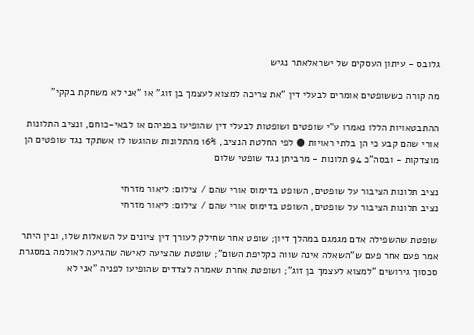גלובס - עיתון העסקים של ישראלאתר נגיש

מה קורה כששופטים אומרים לבעלי דין "את צריכה למצוא לעצמך בן זוג" או "אני לא משחקת בקקי"

ההתבטאויות הללו נאמרו ע"י שופטים ושופטות לבעלי דין שהופיעו בפניהם או לבאי-כוחם, ונציב התלונות אורי שהם קבע כי הן בלתי ראויות ● לפי החלטת הנציב, 16% מהתלונות שהוגשו לו אשתקד נגד שופטים הן מוצדקות - ובסה"כ 94 תלונות - מרביתן נגד שופטי שלום

נציב תלונות הציבור על שופטים, השופט בדימוס אורי שהם / צילום: ליאור מזרחי
נציב תלונות הציבור על שופטים, השופט בדימוס אורי שהם / צילום: ליאור מזרחי

שופטת שהשפילה אדם מגמגם במהלך דיון; שופט אחר שחילק לעורך דין ציונים על השאלות שלו, ובין היתר אמר פעם אחר פעם ש"השאלה אינה שווה כקליפת השום"; שופטת שהציעה לאישה שהגיעה לאולמה במסגרת סכסוך גירושים "למצוא לעצמך בן זוג"; ושופטת אחרת שאמרה לצדדים שהופיעו לפניה "אני לא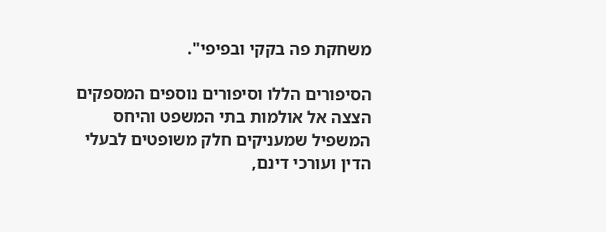משחקת פה בקקי ובפיפי".

הסיפורים הללו וסיפורים נוספים המספקים הצצה אל אולמות בתי המשפט והיחס המשפיל שמעניקים חלק משופטים לבעלי הדין ועורכי דינם,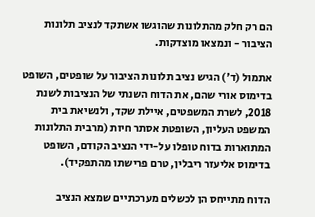הם רק חלק מהתלונות שהוגשו אשתקד לנציב תלונות הציבור - ונמצאו מוצדקות.

אתמול (ד') הגיש נציב תלונות הציבור על שופטים, השופט בדימוס אורי שהם, את הדוח השנתי של הנציבות לשנת 2018, לשרת המשפטים, איילת שקד, ולנשיאת בית המשפט העליון, השופטת אסתר חיות (מרבית התלונות המתוארות בדוח טופלו על-ידי הנציב הקודם, השופט בדימוס אליעזר ריבלין, טרם פרישתו מהתפקיד).

הדוח מתייחס הן לכשלים מערכתיים שמצא הנציב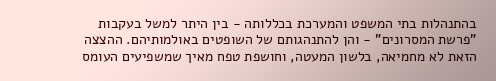בהתנהלות בתי המשפט והמערכת בכללותה - בין היתר למשל בעקבות "פרשת המסרונים" - והן להתנהגותם של השופטים באולמותיהם. ההצצה הזאת לא מחמיאה, בלשון המעטה, וחושפת טפח מאיך שמשפיעים העומס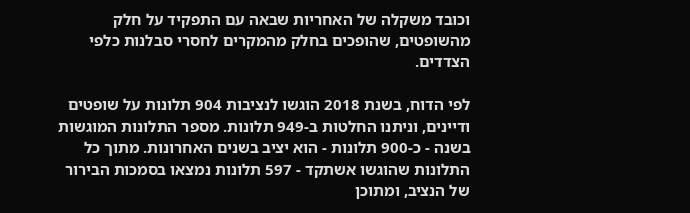וכובד משקלה של האחריות שבאה עם התפקיד על חלק מהשופטים, שהופכים בחלק מהמקרים לחסרי סבלנות כלפי הצדדים.

לפי הדוח, בשנת 2018 הוגשו לנציבות 904 תלונות על שופטים ודיינים, וניתנו החלטות ב-949 תלונות. מספר התלונות המוגשות בשנה - כ-900 תלונות - הוא יציב בשנים האחרונות. מתוך כל התלונות שהוגשו אשתקד - 597 תלונות נמצאו בסמכות הבירור של הנציב, ומתוכן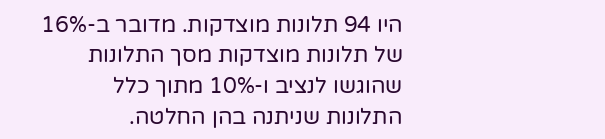היו 94 תלונות מוצדקות. מדובר ב-16% של תלונות מוצדקות מסך התלונות שהוגשו לנציב ו-10% מתוך כלל התלונות שניתנה בהן החלטה.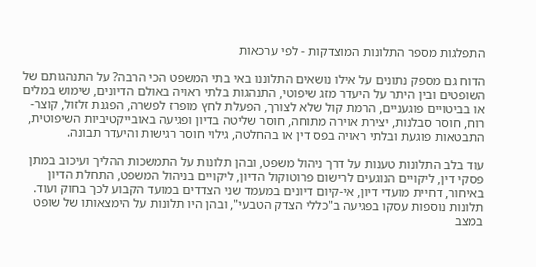התפלגות מספר התלונות המוצדקות - לפי ערכאות

הדוח גם מספק נתונים על אילו נושאים התלוננו באי בתי המשפט הכי הרבה? על התנהגותם של השופטים ובין היתר על היעדר מזג שיפוטי, התנהגות בלתי ראויה באולם הדיונים, שימוש במלים או בביטויים פוגעניים, הרמת קול שלא לצורך, הפעלת לחץ מופרז לפשרה, הפגנת זלזול, קוצר-רוח, חוסר סבלנות, יצירת אוירה מתוחה, חוסר שליטה בדיון ופגיעה באובייקטיביות השיפוטית, התבטאות פוגעת ובלתי ראויה בפס דין או בהחלטה, גילוי חוסר רגישות והיעדר תבונה.

עוד בלב התלונות טענות על דרך ניהול משפט, ובהן תלונות על התמשכות ההליך ועיכוב במתן פסקי דין, ליקויים הנוגעים לרישום פרוטוקול הדיון, ליקויים בניהול המשפט, התחלת הדיון באיחור, דחיית מועדי דיון, אי-קיום דיונים במעמד שני הצדדים במועד הקבוע לכך בחוק ועוד. תלונות נוספות עסקו בפגיעה ב"כללי הצדק הטבעי", ובהן היו תלונות על הימצאותו של שופט במצב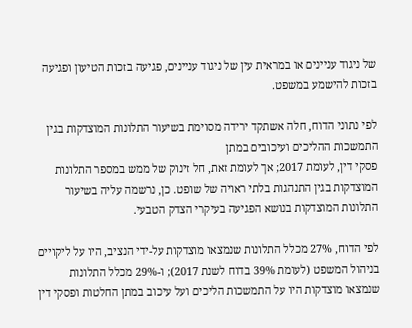של ניגוד עניינים או במראית עין של ניגוד עניינים, פגיעה בזכות הטיעון ופגיעה בזכות להישמע במשפט.

לפי נתוני הדוח, חלה אשתקד ירידה מסוימת בשיעור התלונות המוצדקות בגין התמשכות ההליכים ועיכובים במתן
פסקי דין, לעומת 2017; אך לעומת זאת, חל זינוק של ממש במספר התלונות המוצדקות בגין התנהגות בלתי ראויה של שופט. כן, נרשמה עליה בשיעור התלונות המוצדקות בנושא הפגיעה בעיקרי הצדק הטבעי.

לפי הדוח, 27% מכלל התלונות שנמצאו מוצדקות על-ידי הנציב, היו על ליקויים בניהול המשפט (לעומת 39% בדוח לשנת 2017); ו-29% מכלל התלונות שנמצאו מוצדקות היו על התמשכות הליכים ועל עיכוב במתן החלטות ופסקי דין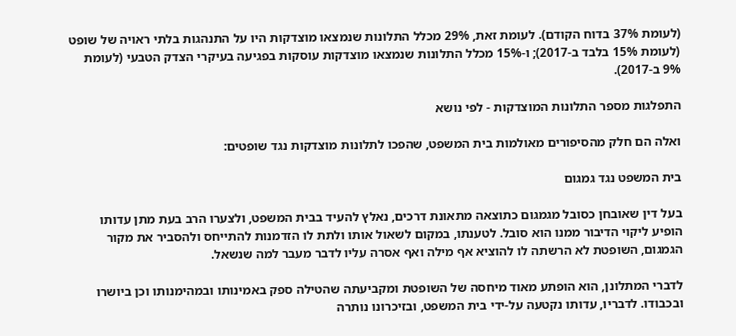(לעומת 37% בדוח הקודם). לעומת זאת, 29% מכלל התלונות שנמצאו מוצדקות היו על התנהגות בלתי ראויה של שופט (לעומת 15% בלבד ב-2017); ו-15% מכלל התלונות שנמצאו מוצדקות עוסקות בפגיעה בעיקרי הצדק הטבעי (לעומת 9% ב-2017).

התפלגות מספר התלונות המוצדקות - לפי נושא

ואלה הם חלק מהסיפורים מאולמות בית המשפט, שהפכו לתלונות מוצדקות נגד שופטים:

בית המשפט נגד גמגום

בעל דין שאובחן כסובל מגמגום כתוצאה מתאונת דרכים, נאלץ להעיד בבית המשפט, ולצערו הרב בעת מתן עדותו הופיע ליקוי הדיבור ממנו הוא סובל. לטענתו, במקום לשאול אותו ולתת לו הזדמנות להתייחס ולהסביר את מקור הגמגום, השופטת לא הרשתה לו להוציא אף מילה ואף אסרה עליו לדבר מעבר למה שנשאל.

לדברי המתלונן, הוא הופתע מאוד מיחסה של השופטת ומקביעתה שהטילה ספק באמינותו ובמהימנותו וכן ביושרו ובכבודו. לדבריו, עדותו נקטעה על-ידי בית המשפט, ובזיכרונו נותרה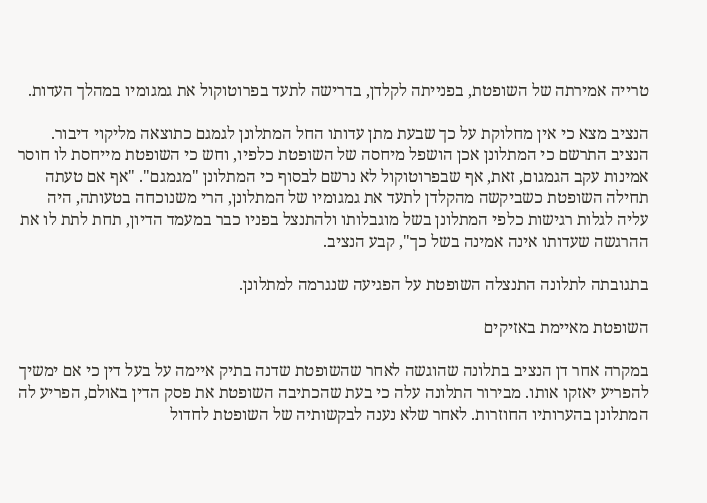טרייה אמירתה של השופטת, בפנייתה לקלדן, בדרישה לתעד בפרוטוקול את גמגומיו במהלך העדות.

הנציב מצא כי אין מחלוקת על כך שבעת מתן עדותו החל המתלונן לגמגם כתוצאה מליקוי דיבור. הנציב התרשם כי המתלונן אכן הושפל מיחסה של השופטת כלפיו, וחש כי השופטת מייחסת לו חוסר אמינות עקב הגמגום, זאת, אף שבפרוטוקול לא נרשם לבסוף כי המתלונן "מגמגם". "אף אם טעתה תחילה השופטת כשביקשה מהקלדן לתעד את גמגומיו של המתלונן, הרי משנוכחה בטעותה, היה עליה לגלות רגישות כלפי המתלונן בשל מוגבלותו ולהתנצל בפניו כבר במעמד הדיון, תחת לתת לו את ההרגשה שעדותו אינה אמינה בשל כך", קבע הנציב.

בתגובתה לתלונה התנצלה השופטת על הפגיעה שנגרמה למתלונן.

השופטת מאיימת באזיקים

במקרה אחר דן הנציב בתלונה שהוגשה לאחר שהשופטת שדנה בתיק איימה על בעל דין כי אם ימשיך להפריע יאזקו אותו. מבירור התלונה עלה כי בעת שהכתיבה השופטת את פסק הדין באולם, הפריע לה המתלונן בהערותיו החוזרות. לאחר שלא נענה לבקשותיה של השופטת לחדול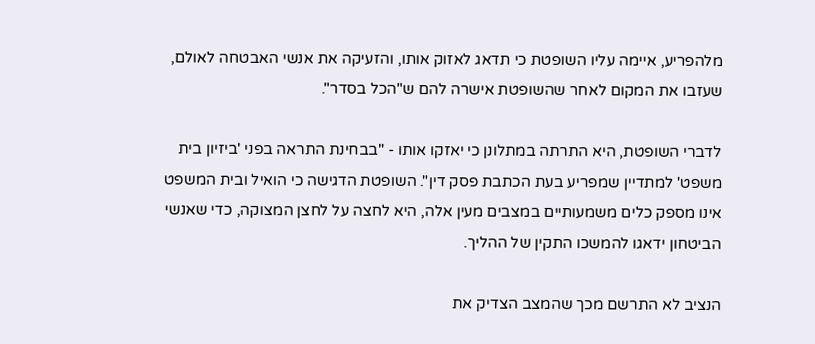מלהפריע, איימה עליו השופטת כי תדאג לאזוק אותו, והזעיקה את אנשי האבטחה לאולם, שעזבו את המקום לאחר שהשופטת אישרה להם ש"הכל בסדר".

לדברי השופטת, היא התרתה במתלונן כי יאזקו אותו - "בבחינת התראה בפני 'ביזיון בית משפט' למתדיין שמפריע בעת הכתבת פסק דין". השופטת הדגישה כי הואיל ובית המשפט אינו מספק כלים משמעותיים במצבים מעין אלה, היא לחצה על לחצן המצוקה, כדי שאנשי הביטחון ידאגו להמשכו התקין של ההליך.

הנציב לא התרשם מכך שהמצב הצדיק את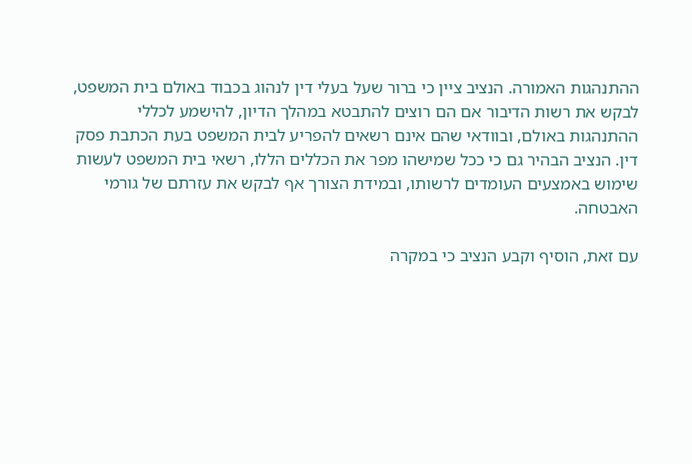ההתנהגות האמורה. הנציב ציין כי ברור שעל בעלי דין לנהוג בכבוד באולם בית המשפט, לבקש את רשות הדיבור אם הם רוצים להתבטא במהלך הדיון, להישמע לכללי ההתנהגות באולם, ובוודאי שהם אינם רשאים להפריע לבית המשפט בעת הכתבת פסק דין. הנציב הבהיר גם כי ככל שמישהו מפר את הכללים הללו, רשאי בית המשפט לעשות שימוש באמצעים העומדים לרשותו, ובמידת הצורך אף לבקש את עזרתם של גורמי האבטחה.

עם זאת, הוסיף וקבע הנציב כי במקרה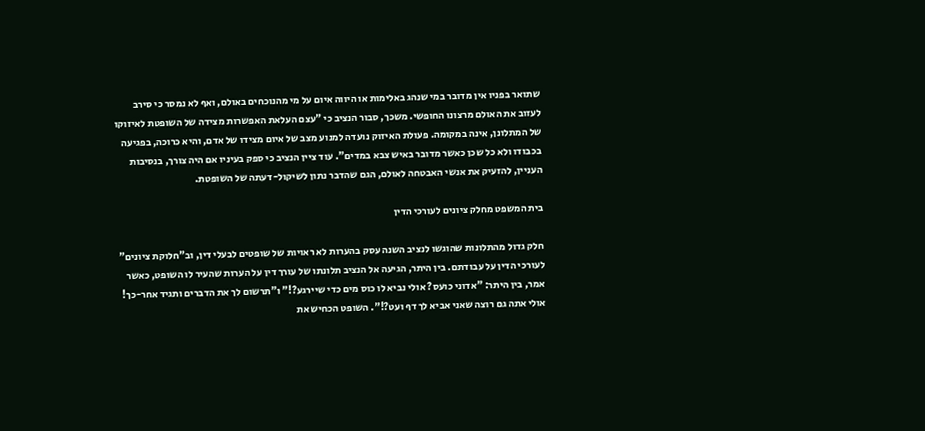שתואר בפניו אין מדובר במי שנהג באלימות או היווה איום על מי מהנוכחים באולם, ואף לא נמסר כי סירב לעזוב את האולם מרצונו החופשי. משכך, סבור הנציב כי "עצם העלאת האפשרות מצידה של השופטת לאיזוקו של המתלונן, אינה במקומה. פעולת האיזוק נועדה למנוע מצב של איום מצידו של אדם, והיא כרוכה, בפגיעה בכבודו ולא כל שכן כאשר מדובר באיש צבא במדים". עוד ציין הנציב כי ספק בעיניו אם היה צורך, בנסיבות העניין, להזעיק את אנשי האבטחה לאולם, הגם שהדבר נתון לשיקול-דעתה של השופטת.

בית המשפט מחלק ציונים לעורכי הדין

חלק גדול מהתלונות שהוגשו לנציב השנה עסק בהערות לא ראויות של שופטים לבעלי דין, וב"חלוקת ציונים"
לעורכי הדין על עבודתם. בין היתר, הגיעה אל הנציב תלונתו של עורך דין על הערות שהעיר לו השופט, כאשר אמר, בין היתר: "אדוני כועס? אולי נביא לו כוס מים כדי שיירגע?!" ו"תרשום לך את הדברים ותגיד אחר-כך! אולי אתה גם רוצה שאני אביא לך דף ועט?!". השופט הכחיש את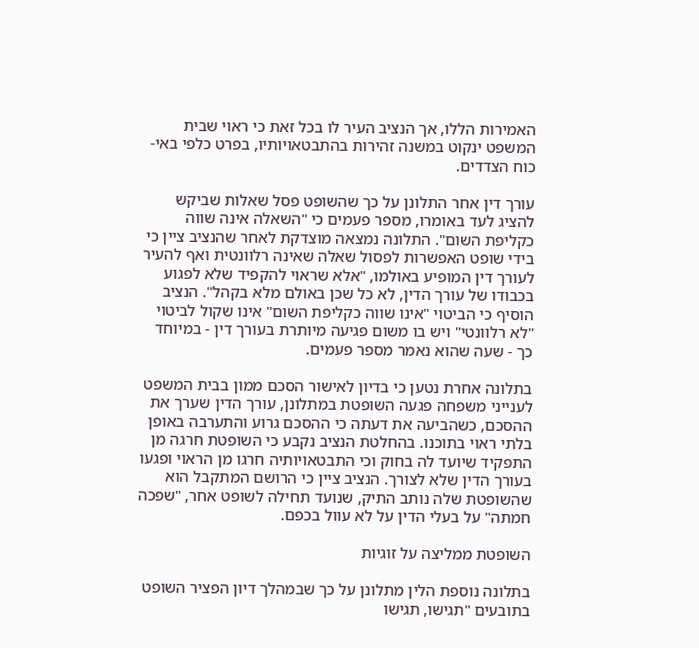האמירות הללו, אך הנציב העיר לו בכל זאת כי ראוי שבית המשפט ינקוט במשנה זהירות בהתבטאויותיו, בפרט כלפי באי-כוח הצדדים.

עורך דין אחר התלונן על כך שהשופט פסל שאלות שביקש להציג לעד באומרו, מספר פעמים כי "השאלה אינה שווה כקליפת השום". התלונה נמצאה מוצדקת לאחר שהנציב ציין כי בידי שופט האפשרות לפסול שאלה שאינה רלוונטית ואף להעיר לעורך דין המופיע באולמו, "אלא שראוי להקפיד שלא לפגוע בכבודו של עורך הדין, לא כל שכן באולם מלא בקהל". הנציב הוסיף כי הביטוי "אינו שווה כקליפת השום" אינו שקול לביטוי "לא רלוונטי" ויש בו משום פגיעה מיותרת בעורך דין - במיוחד כך - שעה שהוא נאמר מספר פעמים.

בתלונה אחרת נטען כי בדיון לאישור הסכם ממון בבית המשפט לענייני משפחה פגעה השופטת במתלונן, עורך הדין שערך את ההסכם, כשהביעה את דעתה כי ההסכם גרוע והתערבה באופן בלתי ראוי בתוכנו. בהחלטת הנציב נקבע כי השופטת חרגה מן התפקיד שיועד לה בחוק וכי התבטאויותיה חרגו מן הראוי ופגעו בעורך הדין שלא לצורך. הנציב ציין כי הרושם המתקבל הוא שהשופטת שלה נותב התיק, שנועד תחילה לשופט אחר, "שפכה חמתה" על בעלי הדין על לא עוול בכפם.

השופטת ממליצה על זוגיות

בתלונה נוספת הלין מתלונן על כך שבמהלך דיון הפציר השופט בתובעים "תגישו, תגישו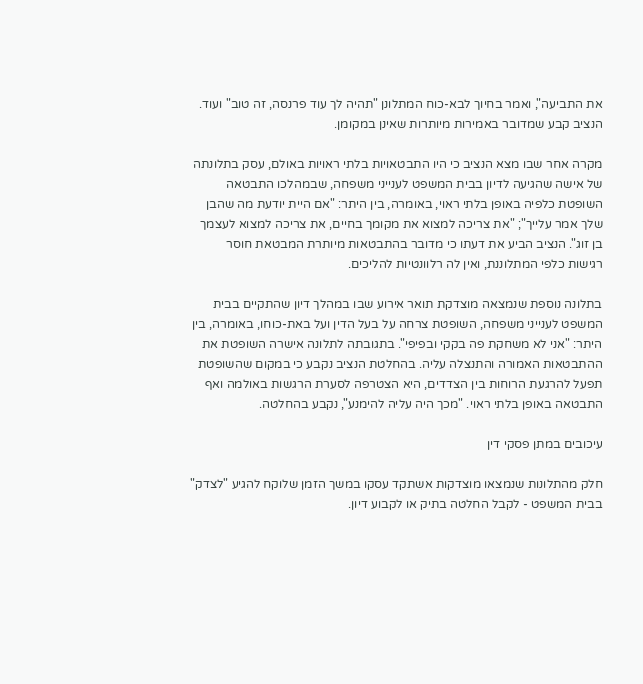את התביעה", ואמר בחיוך לבא-כוח המתלונן "תהיה לך עוד פרנסה, זה טוב" ועוד. הנציב קבע שמדובר באמירות מיותרות שאינן במקומן.

מקרה אחר שבו מצא הנציב כי היו התבטאויות בלתי ראויות באולם, עסק בתלונתה של אישה שהגיעה לדיון בבית המשפט לענייני משפחה, שבמהלכו התבטאה השופטת כלפיה באופן בלתי ראוי, באומרה, בין היתר: "אם היית יודעת מה שהבן שלך אמר עלייך"; "את צריכה למצוא את מקומך בחיים, את צריכה למצוא לעצמך בן זוג". הנציב הביע את דעתו כי מדובר בהתבטאות מיותרת המבטאת חוסר רגישות כלפי המתלוננת, ואין לה רלוונטיות להליכים.

בתלונה נוספת שנמצאה מוצדקת תואר אירוע שבו במהלך דיון שהתקיים בבית המשפט לענייני משפחה, השופטת צרחה על בעל הדין ועל באת-כוחו, באומרה, בין היתר: "אני לא משחקת פה בקקי ובפיפי". בתגובתה לתלונה אישרה השופטת את ההתבטאות האמורה והתנצלה עליה. בהחלטת הנציב נקבע כי במקום שהשופטת תפעל להרגעת הרוחות בין הצדדים, היא הצטרפה לסערת הרגשות באולמה ואף התבטאה באופן בלתי ראוי. "מכך היה עליה להימנע", נקבע בהחלטה.

עיכובים במתן פסקי דין

חלק מהתלונות שנמצאו מוצדקות אשתקד עסקו במשך הזמן שלוקח להגיע "לצדק" בבית המשפט - לקבל החלטה בתיק או לקבוע דיון.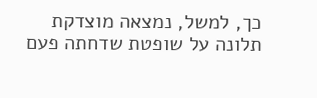כך, למשל, נמצאה מוצדקת תלונה על שופטת שדחתה פעם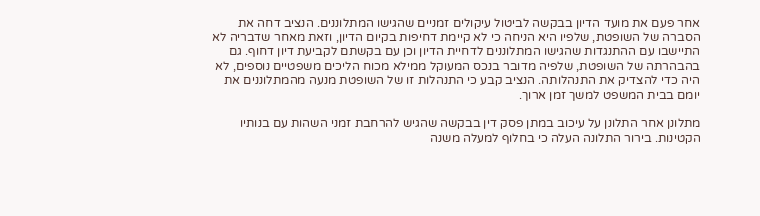אחר פעם את מועד הדיון בבקשה לביטול עיקולים זמניים שהגישו המתלוננים. הנציב דחה את הסברה של השופטת, שלפיו היא הניחה כי לא קיימת דחיפות בקיום הדיון, וזאת מאחר שדבריה לא התיישבו עם ההתנגדות שהגישו המתלוננים לדחיית הדיון וכן עם בקשתם לקביעת דיון דחוף. גם בהבהרתה של השופטת, שלפיה מדובר בנכס המעוקל ממילא מכוח הליכים משפטיים נוספים, לא היה כדי להצדיק את התנהלותה. הנציב קבע כי התנהלות זו של השופטת מנעה מהמתלוננים את יומם בבית המשפט למשך זמן ארוך.

מתלונן אחר התלונן על עיכוב במתן פסק דין בבקשה שהגיש להרחבת זמני השהות עם בנותיו הקטינות. בירור התלונה העלה כי בחלוף למעלה משנה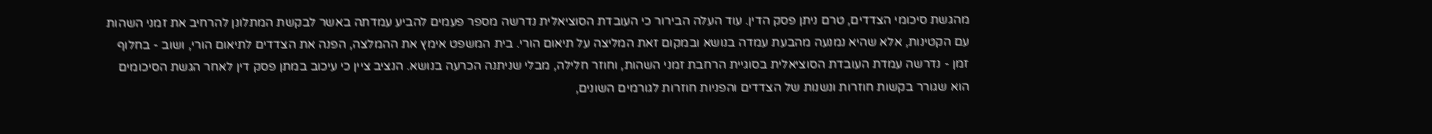מהגשת סיכומי הצדדים, טרם ניתן פסק הדין. עוד העלה הבירור כי העובדת הסוציאלית נדרשה מספר פעמים להביע עמדתה באשר לבקשת המתלונן להרחיב את זמני השהות עם הקטינות, אלא שהיא נמנעה מהבעת עמדה בנושא ובמקום זאת המליצה על תיאום הורי. בית המשפט אימץ את ההמלצה, הפנה את הצדדים לתיאום הורי, ושוב - בחלוף זמן - נדרשה עמדת העובדת הסוציאלית בסוגיית הרחבת זמני השהות, וחוזר חלילה, מבלי שניתנה הכרעה בנושא. הנציב ציין כי עיכוב במתן פסק דין לאחר הגשת הסיכומים הוא שגורר בקשות חוזרות ונשנות של הצדדים והפניות חוזרות לגורמים השונים,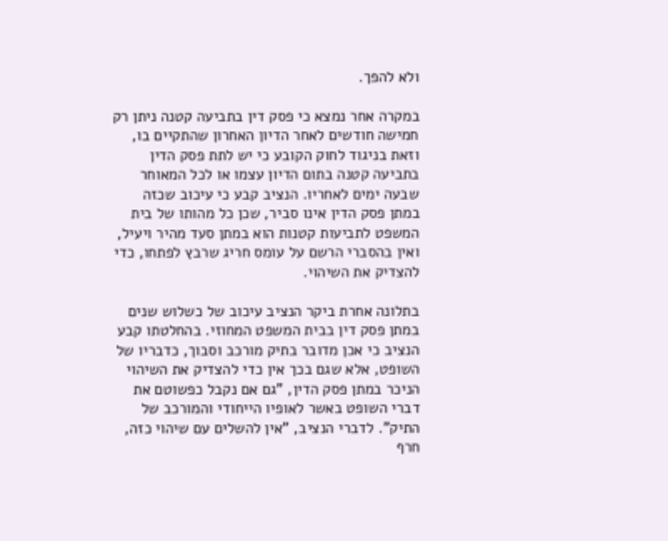ולא להפך.

במקרה אחר נמצא כי פסק דין בתביעה קטנה ניתן רק חמישה חודשים לאחר הדיון האחרון שהתקיים בו, וזאת בניגוד לחוק הקובע כי יש לתת פסק הדין בתביעה קטנה בתום הדיון עצמו או לכל המאוחר שבעה ימים לאחריו. הנציב קבע כי עיכוב שכזה במתן פסק הדין אינו סביר, שכן כל מהותו של בית המשפט לתביעות קטנות הוא במתן סעד מהיר ויעיל, ואין בהסברי הרשם על עומס חריג שרבץ לפתחו, כדי להצדיק את השיהוי.

בתלונה אחרת ביקר הנציב עיכוב של כשלוש שנים במתן פסק דין בבית המשפט המחוזי. בהחלטתו קבע הנציב כי אכן מדובר בתיק מורכב וסבוך, כדבריו של השופט, אלא שגם בכך אין כדי להצדיק את השיהוי הניכר במתן פסק הדין, "גם אם נקבל כפשוטם את דברי השופט באשר לאופיו הייחודי והמורכב של התיק". לדברי הנציב, "אין להשלים עם שיהוי כזה, חרף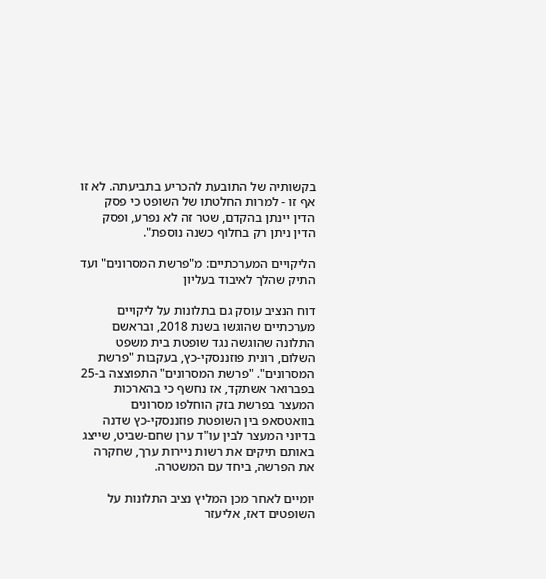בקשותיה של התובעת להכריע בתביעתה. לא זו אף זו - למרות החלטתו של השופט כי פסק הדין יינתן בהקדם, שטר זה לא נפרע, ופסק הדין ניתן רק בחלוף כשנה נוספת".

הליקויים המערכתיים: מ"פרשת המסרונים" ועד התיק שהלך לאיבוד בעליון

דוח הנציב עוסק גם בתלונות על ליקויים מערכתיים שהוגשו בשנת 2018, ובראשם התלונה שהוגשה נגד שופטת בית משפט השלום, רונית פוזננסקי-כץ, בעקבות "פרשת המסרונים". "פרשת המסרונים" התפוצצה ב-25 בפברואר אשתקד, אז נחשף כי בהארכות המעצר בפרשת בזק הוחלפו מסרונים בוואטסאפ בין השופטת פוזננסקי-כץ שדנה בדיוני המעצר לבין עו"ד ערן שחם-שביט, שייצג באותם תיקים את רשות ניירות ערך, שחקרה את הפרשה, ביחד עם המשטרה.

יומיים לאחר מכן המליץ נציב התלונות על השופטים דאז, אליעזר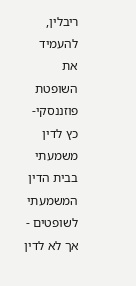ריבלין, להעמיד את השופטת פוזננסקי-כץ לדין משמעתי בבית הדין המשמעתי לשופטים - אך לא לדין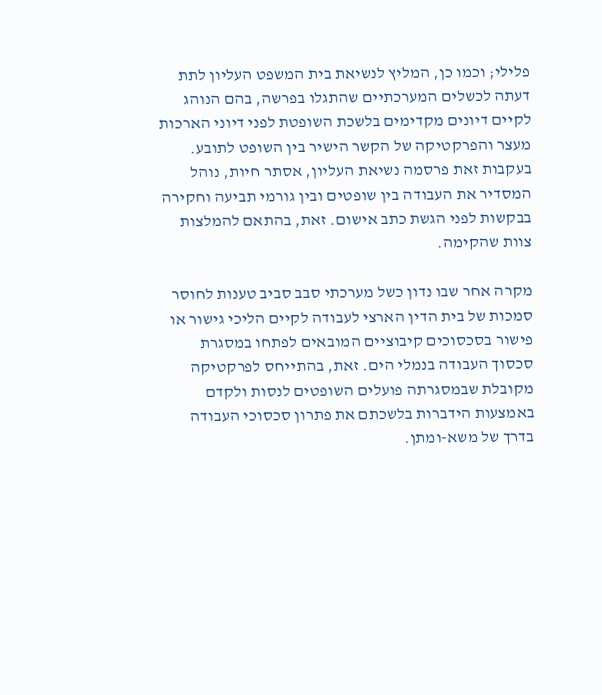פלילי; וכמו כן, המליץ לנשיאת בית המשפט העליון לתת דעתה לכשלים המערכתיים שהתגלו בפרשה, בהם הנוהג לקיים דיונים מקדימים בלשכת השופטת לפני דיוני הארכות מעצר והפרקטיקה של הקשר הישיר בין השופט לתובע. בעקבות זאת פרסמה נשיאת העליון, אסתר חיות, נוהל המסדיר את העבודה בין שופטים ובין גורמי תביעה וחקירה בבקשות לפני הגשת כתב אישום. זאת, בהתאם להמלצות צוות שהקימה.

מקרה אחר שבו נדון כשל מערכתי סבב סביב טענות לחוסר סמכות של בית הדין הארצי לעבודה לקיים הליכי גישור או פישור בסכסוכים קיבוציים המובאים לפתחו במסגרת סכסוך העבודה בנמלי הים. זאת, בהתייחס לפרקטיקה מקובלת שבמסגרתה פועלים השופטים לנסות ולקדם באמצעות הידברות בלשכתם את פתרון סכסוכי העבודה בדרך של משא-ומתן.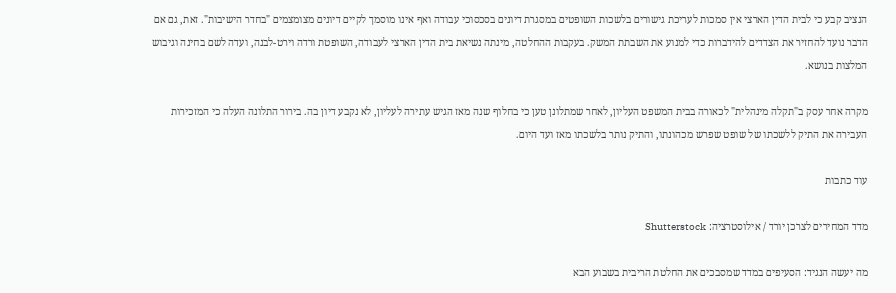הנציב קבע כי לבית הדין הארצי אין סמכות לעריכת גישורים בלשכות השופטים במסגרת דיונים בסכסוכי עבודה ואף אינו מוסמך לקיים דיונים מצומצמים "בחדר הישיבות". זאת, גם אם הדבר נועד להחזיר את הצדדים להידברות כדי למנוע את השבתת המשק. בעקבות ההחלטה, מינתה נשיאת בית הדין הארצי לעבודה, השופטת ורדה וירט-לבנה, ועדה לשם בחינה וגיבוש המלצות בנושא.

מקרה אחר עסק ב"תקלה מינהלית" לכאורה בבית המשפט העליון, לאחר שמתלונן טען כי בחלוף שנה מאז הגיש עתירה לעליון, לא נקבע דיון בה. בירור התלונה העלה כי המזכירות העבירה את התיק ללשכתו של שופט שפרש מכהונתו, והתיק נותר בלשכתו מאז ועד היום.

עוד כתבות

מדד המחירים לצרכן יורד / אילוסטרציה: Shutterstock

מה יעשה הנגיד: הסעיפים במדד שמסבכים את החלטת הריבית בשבוע הבא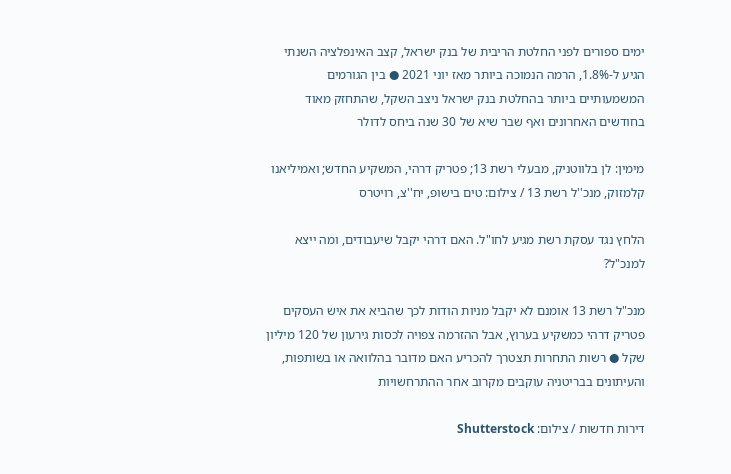ימים ספורים לפני החלטת הריבית של בנק ישראל, קצב האינפלציה השנתי הגיע ל-1.8%, הרמה הנמוכה ביותר מאז יוני 2021 ● בין הגורמים המשמעותיים ביותר בהחלטת בנק ישראל ניצב השקל, שהתחזק מאוד בחודשים האחרונים ואף שבר שיא של 30 שנה ביחס לדולר

מימין: לן בלווטניק, מבעלי רשת 13; פטריק דרהי, המשקיע החדש; ואמיליאנו קלמזוק, מנכ''ל רשת 13 / צילום: טים בישופ, יח''צ, רויטרס

הלחץ נגד עסקת רשת מגיע לחו"ל. האם דרהי יקבל שיעבודים, ומה ייצא למנכ"ל?

מנכ"ל רשת 13 אומנם לא יקבל מניות הודות לכך שהביא את איש העסקים פטריק דרהי כמשקיע בערוץ, אבל ההזרמה צפויה לכסות גירעון של 120 מיליון שקל ● רשות התחרות תצטרך להכריע האם מדובר בהלוואה או בשותפות, והעיתונים בבריטניה עוקבים מקרוב אחר ההתרחשויות

דירות חדשות / צילום: Shutterstock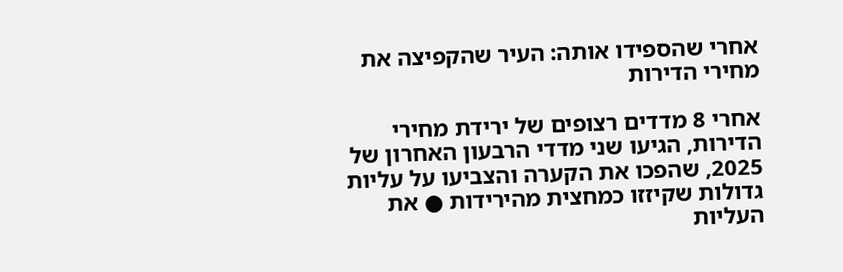אחרי שהספידו אותה: העיר שהקפיצה את מחירי הדירות

אחרי 8 מדדים רצופים של ירידת מחירי הדירות, הגיעו שני מדדי הרבעון האחרון של 2025, שהפכו את הקערה והצביעו על עליות גדולות שקיזזו כמחצית מהירידות ● את העליות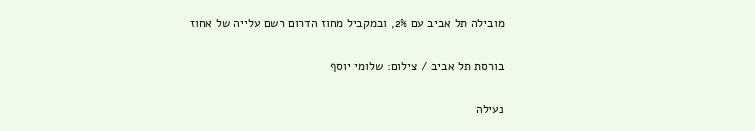מובילה תל אביב עם 2%, ובמקביל מחוז הדרום רשם עלייה של אחוז

בורסת תל אביב / צילום: שלומי יוסף

נעילה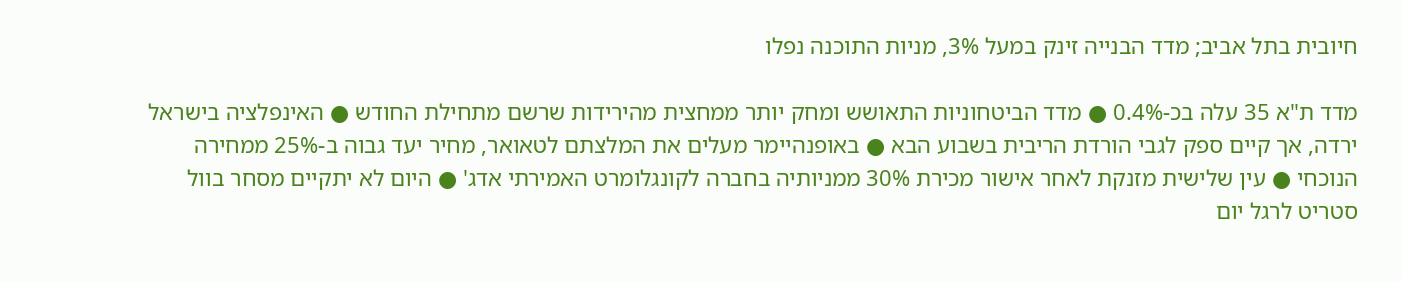חיובית בתל אביב; מדד הבנייה זינק במעל 3%, מניות התוכנה נפלו

מדד ת"א 35 עלה בכ-0.4% ● מדד הביטחוניות התאושש ומחק יותר ממחצית מהירידות שרשם מתחילת החודש ● האינפלציה בישראל ירדה, אך קיים ספק לגבי הורדת הריבית בשבוע הבא ● באופנהיימר מעלים את המלצתם לטאואר, מחיר יעד גבוה ב-25% ממחירה הנוכחי ● עין שלישית מזנקת לאחר אישור מכירת 30% ממניותיה בחברה לקונגלומרט האמירתי אדג' ● היום לא יתקיים מסחר בוול סטריט לרגל יום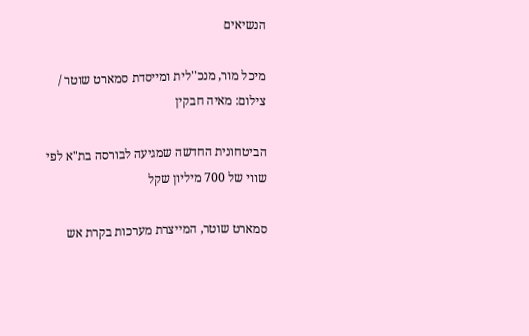הנשיאים

מיכל מור, מנכ''לית ומייסדת סמארט שוטר / צילום: מאיה חבקין

הביטחונית החדשה שמגיעה לבורסה בת"א לפי שווי של 700 מיליון שקל

סמארט שוטר, המייצרת מערכות בקרת אש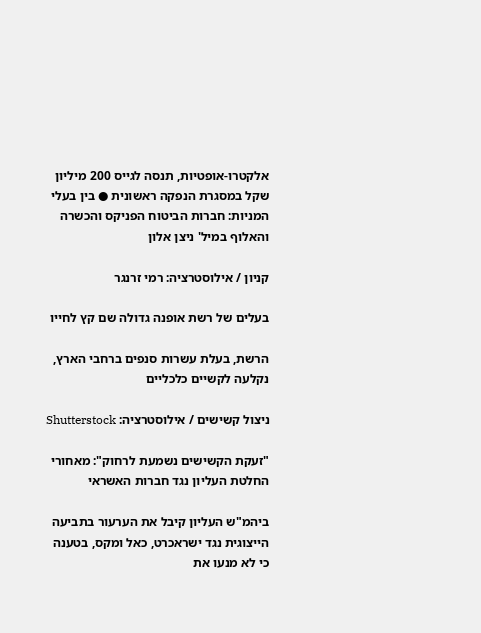אלקטרו-אופטיות, תנסה לגייס 200 מיליון שקל במסגרת הנפקה ראשונית ● בין בעלי המניות: חברות הביטוח הפניקס והכשרה והאלוף במיל' ניצן אלון

קניון / אילוסטרציה: רמי זרנגר

בעלים של רשת אופנה גדולה שם קץ לחייו

הרשת, בעלת עשרות סנפים ברחבי הארץ, נקלעה לקשיים כלכליים

ניצול קשישים / אילוסטרציה: Shutterstock

"זעקת הקשישים נשמעת לרחוק": מאחורי החלטת העליון נגד חברות האשראי

ביהמ"ש העליון קיבל את הערעור בתביעה הייצוגית נגד ישראכרט, כאל ומקס, בטענה כי לא מנעו את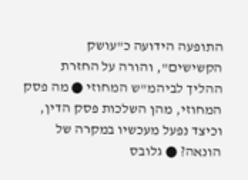התופעה הידועה כ"עושק הקשישים", והורה על החזרת ההליך לביהמ"ש המחוזי ● מה פסק המחוזי, מהן השלכות פסק הדין, וכיצד נפעל מעכשיו במקרה של הונאה? ● גלובס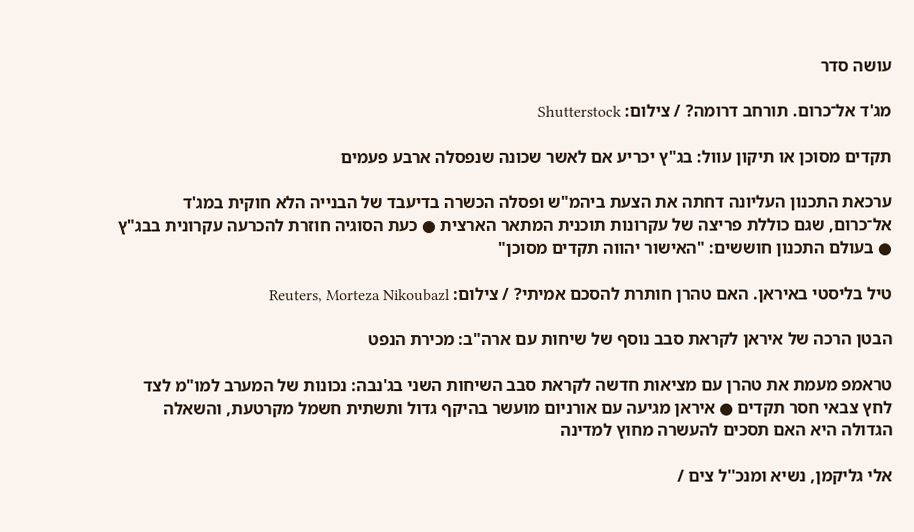עושה סדר

מג'ד אל־כרום. תורחב דרומה? / צילום: Shutterstock

תקדים מסוכן או תיקון עוול: בג"ץ יכריע אם לאשר שכונה שנפסלה ארבע פעמים

ערכאת התכנון העליונה דחתה את הצעת ביהמ"ש ופסלה הכשרה בדיעבד של הבנייה הלא חוקית במג'ד אל־כרום, שגם כוללת פריצה של עקרונות תוכנית המתאר הארצית ● כעת הסוגיה חוזרת להכרעה עקרונית בבג"ץ ● בעולם התכנון חוששים: "האישור יהווה תקדים מסוכן"

טיל בליסטי באיראן. האם טהרן חותרת להסכם אמיתי? / צילום: Reuters, Morteza Nikoubazl

הבטן הרכה של איראן לקראת סבב נוסף של שיחות עם ארה"ב: מכירת הנפט

טראמפ מעמת את טהרן עם מציאות חדשה לקראת סבב השיחות השני בג'נבה: נכונות של המערב למו"מ לצד לחץ צבאי חסר תקדים ● איראן מגיעה עם אורניום מועשר בהיקף גדול ותשתית חשמל מקרטעת, והשאלה הגדולה היא האם תסכים להעשרה מחוץ למדינה

אלי גליקמן, נשיא ומנכ''ל צים /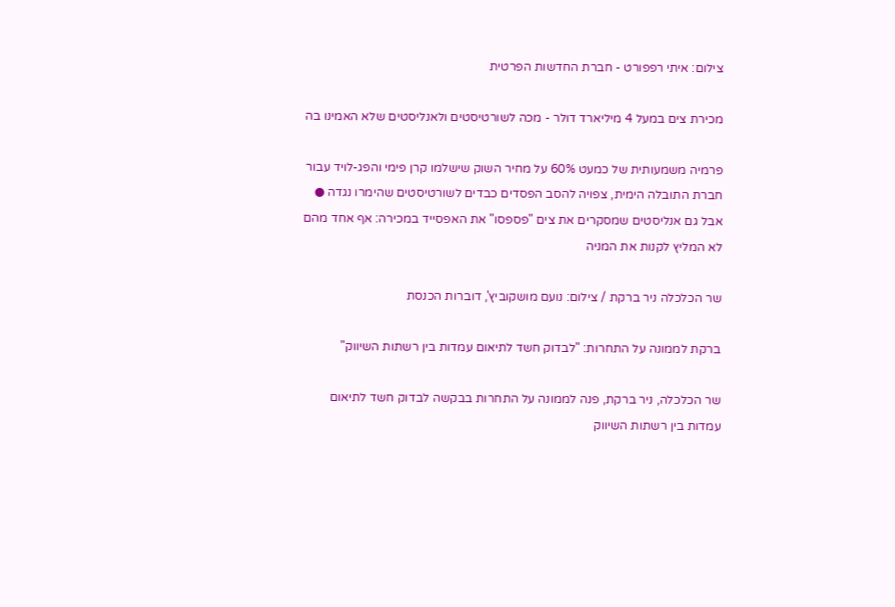צילום: איתי רפפורט - חברת החדשות הפרטית

מכירת צים במעל 4 מיליארד דולר - מכה לשורטיסטים ולאנליסטים שלא האמינו בה

פרמיה משמעותית של כמעט 60% על מחיר השוק שישלמו קרן פימי והפג-לויד עבור חברת התובלה הימית, צפויה להסב הפסדים כבדים לשורטיסטים שהימרו נגדה ● אבל גם אנליסטים שמסקרים את צים "פספסו" את האפסייד במכירה: אף אחד מהם לא המליץ לקנות את המניה

שר הכלכלה ניר ברקת / צילום: נועם מושקוביץ', דוברות הכנסת

ברקת לממונה על התחרות: "לבדוק חשד לתיאום עמדות בין רשתות השיווק"

שר הכלכלה, ניר ברקת, פנה לממונה על התחרות בבקשה לבדוק חשד לתיאום עמדות בין רשתות השיווק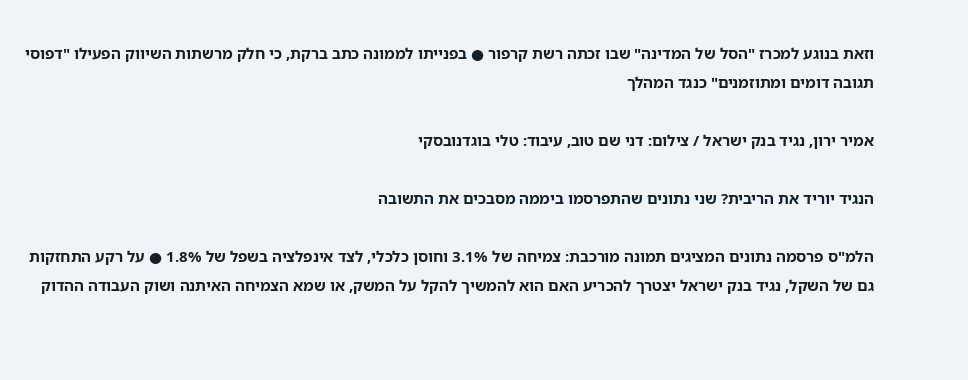וזאת בנוגע למכרז "הסל של המדינה" שבו זכתה רשת קרפור ● בפנייתו לממונה כתב ברקת, כי חלק מרשתות השיווק הפעילו "דפוסי תגובה דומים ומתוזמנים" כנגד המהלך

אמיר ירון, נגיד בנק ישראל / צילום: דני שם טוב, עיבוד: טלי בוגדנובסקי

הנגיד יוריד את הריבית? שני נתונים שהתפרסמו ביממה מסבכים את התשובה

הלמ"ס פרסמה נתונים המציגים תמונה מורכבת: צמיחה של 3.1% וחוסן כלכלי, לצד אינפלציה בשפל של 1.8% ● על רקע התחזקות גם של השקל, נגיד בנק ישראל יצטרך להכריע האם הוא להמשיך להקל על המשק, או שמא הצמיחה האיתנה ושוק העבודה ההדוק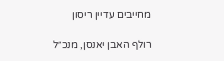מחייבים עדיין ריסון

רולף האבן יאנסן, מנכ״ל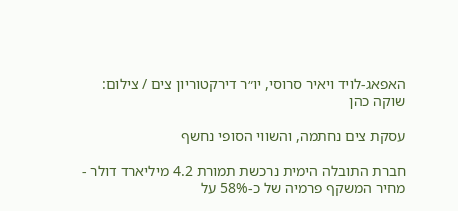האפאג-לויד ויאיר סרוסי, יו״ר דירקטוריון צים / צילום: שוקה כהן

עסקת צים נחתמה, והשווי הסופי נחשף

חברת התובלה הימית נרכשת תמורת 4.2 מיליארד דולר - מחיר המשקף פרמיה של כ-58% על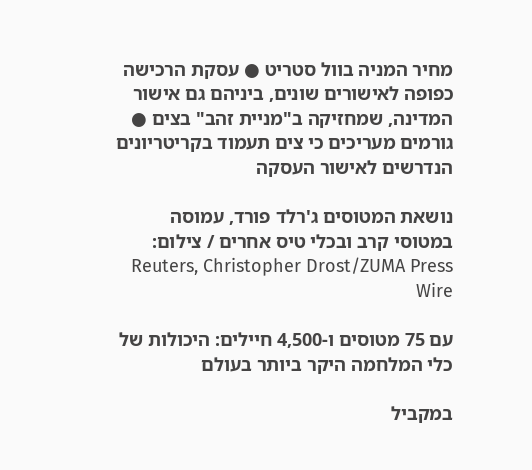מחיר המניה בוול סטריט ● עסקת הרכישה כפופה לאישורים שונים, ביניהם גם אישור המדינה, שמחזיקה ב"מניית זהב" בצים ● גורמים מעריכים כי צים תעמוד בקריטריונים הנדרשים לאישור העסקה

נושאת המטוסים ג'רלד פורד, עמוסה במטוסי קרב ובכלי טיס אחרים / צילום: Reuters, Christopher Drost/ZUMA Press Wire

עם 75 מטוסים ו-4,500 חיילים: היכולות של כלי המלחמה היקר ביותר בעולם

במקביל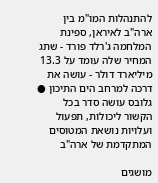להתנהלות המו"מ בין ארה"ב לאיראן, ספינת המלחמה ג'רלד פורד - שתג המחיר שלה עומד על 13.3 מיליארד דולר - עושה את דרכה למרחב הים התיכון ● גלובס עושה סדר בכל הקשור ליכולות, תפעול ועלויות נושאת המטוסים המתקדמת של ארה"ב

מושגים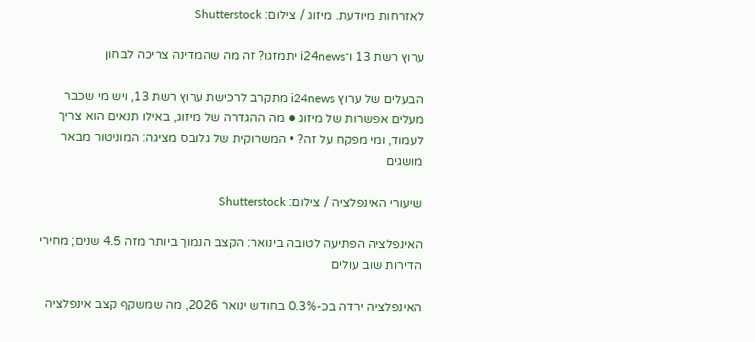לאזרחות מיודעת. מיזוג / צילום: Shutterstock

ערוץ רשת 13 ו־i24news יתמזגו? זה מה שהמדינה צריכה לבחון

הבעלים של ערוץ i24news מתקרב לרכישת ערוץ רשת 13, ויש מי שכבר מעלים אפשרות של מיזוג ● מה ההגדרה של מיזוג, באילו תנאים הוא צריך לעמוד, ומי מפקח על זה? • המשרוקית של גלובס מציגה: המוניטור מבאר מושגים

שיעורי האינפלציה / צילום: Shutterstock

האינפלציה הפתיעה לטובה בינואר: הקצב הנמוך ביותר מזה 4.5 שנים; מחירי הדירות שוב עולים

האינפלציה ירדה בכ-0.3% בחודש ינואר 2026, מה שמשקף קצב אינפלציה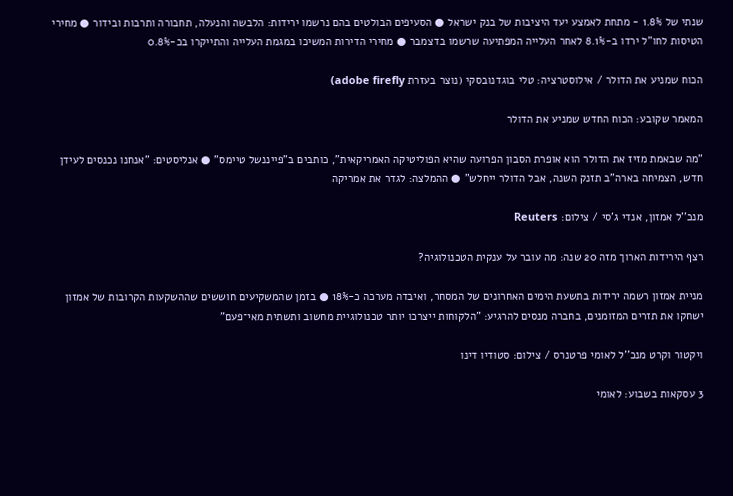שנתי של 1.8% - מתחת לאמצע יעד היציבות של בנק ישראל ● הסעיפים הבולטים בהם נרשמו ירידות: הלבשה והנעלה, תחבורה ותרבות ובידור ● מחירי הטיסות לחו"ל ירדו ב-8.1% לאחר העלייה המפתיעה שרשמו בדצמבר ● מחירי הדירות המשיכו במגמת העלייה והתייקרו בכ-0.8%

הכוח שמניע את הדולר / אילוסטרציה: טלי בוגדנובסקי (נוצר בעזרת adobe firefly)

המאמר שקובע: הכוח החדש שמניע את הדולר

"מה שבאמת מזיז את הדולר הוא אופרת הסבון הפרועה שהיא הפוליטיקה האמריקאית", כותבים ב"פייננשל טיימס" ● אנליסטים: "אנחנו נכנסים לעידן חדש, הצמיחה בארה"ב תזנק השנה, אבל הדולר ייחלש" ● ההמלצה: לגדר את אמריקה

מנכ''ל אמזון, אנדי ג'סי / צילום: Reuters

רצף הירידות הארוך מזה 20 שנה: מה עובר על ענקית הטכנולוגיה?

מניית אמזון רשמה ירידות בתשעת הימים האחרונים של המסחר, ואיבדה מערכה כ-18% ● בזמן שהמשקיעים חוששים שההשקעות הקרובות של אמזון ישחקו את תזרים המזומנים, בחברה מנסים להרגיע: "הלקוחות ייצרכו יותר טכנולוגיית מחשוב ותשתית מאי־פעם"

ויקטור וקרט מנכ''ל לאומי פרטנרס / צילום: סטודיו דינו

3 עסקאות בשבוע: לאומי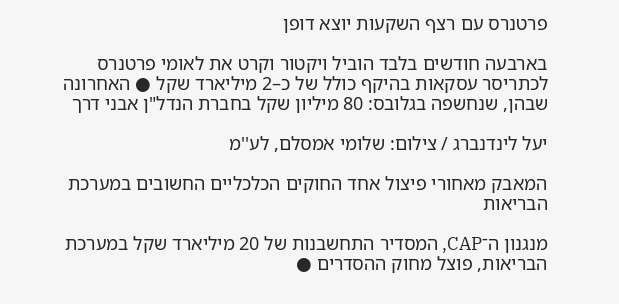פרטנרס עם רצף השקעות יוצא דופן

בארבעה חודשים בלבד הוביל ויקטור וקרט את לאומי פרטנרס לכתריסר עסקאות בהיקף כולל של כ–2 מיליארד שקל ● האחרונה שבהן, שנחשפה בגלובס: 80 מיליון שקל בחברת הנדל"ן אבני דרך

יעל לינדנברג / צילום: שלומי אמסלם, לע''מ

המאבק מאחורי פיצול אחד החוקים הכלכליים החשובים במערכת הבריאות

מנגנון ה־CAP, המסדיר התחשבנות של 20 מיליארד שקל במערכת הבריאות, פוצל מחוק ההסדרים ●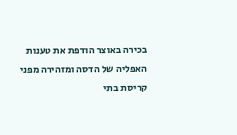בכירה באוצר הודפת את טענות האפליה של הדסה ומזהירה מפני קריסת בתי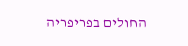החולים בפריפריה